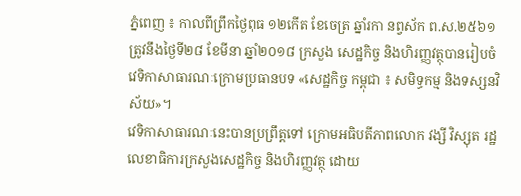ភ្នំពេញ ៖ កាលពីព្រឹកថ្ងៃពុធ ១២កើត ខែចេត្រ ឆ្នាំរកា នព្វស័ក ព.ស.២៥៦១ ត្រូវនឹងថ្ងៃទី២៨ ខែមីនា ឆ្នាំ២០១៨ ក្រសួង សេដ្ឋកិច្ច និងហិរញ្ញវត្ថុបានរៀបចំវេទិកាសាធារណៈក្រោមប្រធានបទ «សេដ្ឋកិច្ច កម្ពុជា ៖ សមិទ្ធកម្ម និងទស្សនវិស័យ»។
វេទិកាសាធារណៈនេះបានប្រព្រឹត្តទៅ ក្រោមអធិបតីភាពលោក វង្សី វិស្សុត រដ្ឋ លេខាធិការក្រសួងសេដ្ឋកិច្ច និងហិរញ្ញវត្ថុ ដោយ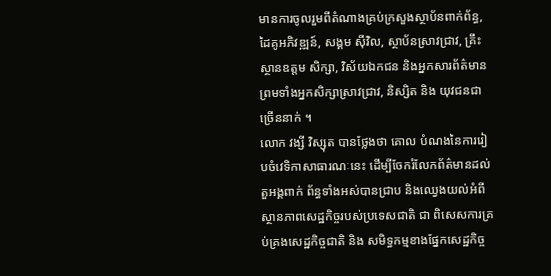មានការចូលរួមពីតំណាងគ្រប់ក្រសួងស្ថាប័នពាក់ព័ន្ធ, ដៃគូអភិវឌ្ឍន៍, សង្គម ស៊ីវិល, ស្ថាប័នស្រាវជ្រាវ, គ្រឹះស្ថានឧត្តម សិក្សា, វិស័យឯកជន និងអ្នកសារព័ត៌មាន ព្រមទាំងអ្នកសិក្សាស្រាវជ្រាវ, និស្សិត និង យុវជនជាច្រើននាក់ ។
លោក វង្សី វិស្សុត បានថ្លែងថា គោល បំណងនៃការរៀបចំវេទិកាសាធារណៈនេះ ដើម្បីចែករំលែកព័ត៌មានដល់តួអង្គពាក់ ព័ន្ធទាំងអស់បានជ្រាប និងឈ្វេងយល់អំពីស្ថានភាពសេដ្ឋកិច្ចរបស់ប្រទេសជាតិ ជា ពិសេសការគ្រប់គ្រងសេដ្ឋកិច្ចជាតិ និង សមិទ្ធកម្មខាងផ្នែកសេដ្ឋកិច្ច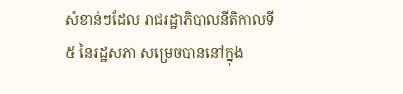សំខាន់ៗដែល រាជរដ្ឋាភិបាលនីតិកាលទី៥ នៃរដ្ឋសភា សម្រេចបាននៅក្នុង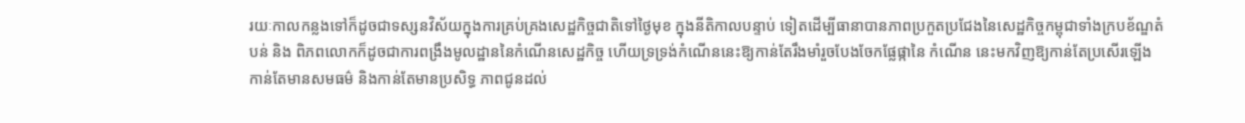រយៈកាលកន្លងទៅក៏ដូចជាទស្សនវិស័យក្នុងការគ្រប់គ្រងសេដ្ឋកិច្ចជាតិទៅថ្ងៃមុខ ក្នុងនីតិកាលបន្ទាប់ ទៀតដើម្បីធានាបានភាពប្រកួតប្រជែងនៃសេដ្ឋកិច្ចកម្ពុជាទាំងក្របខ័ណ្ឌតំបន់ និង ពិភពលោកក៏ដូចជាការពង្រឹងមូលដ្ឋាននៃកំណើនសេដ្ឋកិច្ច ហើយទ្រទ្រង់កំណើននេះឱ្យកាន់តែរឹងមាំរួចបែងចែកផ្លែផ្កានៃ កំណើន នេះមកវិញឱ្យកាន់តែប្រសើរឡើង កាន់តែមានសមធម៌ និងកាន់តែមានប្រសិទ្ធ ភាពជូនដល់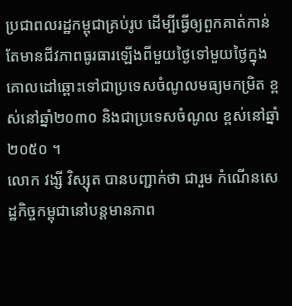ប្រជាពលរដ្ឋកម្ពុជាគ្រប់រូប ដើម្បីធ្វើឲ្យពួកគាត់កាន់តែមានជីវភាពធូរធារឡើងពីមួយថ្ងៃទៅមួយថ្ងៃក្នុងគោលដៅឆ្ពោះទៅជាប្រទេសចំណូលមធ្យមកម្រិត ខ្ពស់នៅឆ្នាំ២០៣០ និងជាប្រទេសចំណូល ខ្ពស់នៅឆ្នាំ២០៥០ ។
លោក វង្សី វិស្សុត បានបញ្ជាក់ថា ជារួម កំណើនសេដ្ឋកិច្ចកម្ពុជានៅបន្តមានភាព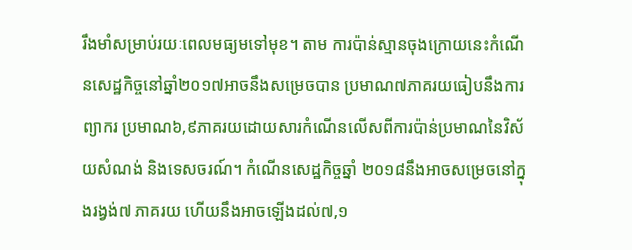រឹងមាំសម្រាប់រយៈពេលមធ្យមទៅមុខ។ តាម ការប៉ាន់ស្មានចុងក្រោយនេះកំណើនសេដ្ឋកិច្ចនៅឆ្នាំ២០១៧អាចនឹងសម្រេចបាន ប្រមាណ៧ភាគរយធៀបនឹងការព្យាករ ប្រមាណ៦,៩ភាគរយដោយសារកំណើនលើសពីការប៉ាន់ប្រមាណនៃវិស័យសំណង់ និងទេសចរណ៍។ កំណើនសេដ្ឋកិច្ចឆ្នាំ ២០១៨នឹងអាចសម្រេចនៅក្នុងរង្វង់៧ ភាគរយ ហើយនឹងអាចឡើងដល់៧,១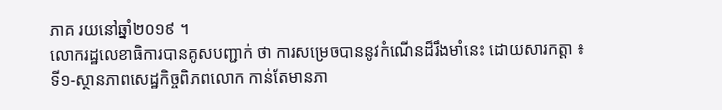ភាគ រយនៅឆ្នាំ២០១៩ ។
លោករដ្ឋលេខាធិការបានគូសបញ្ជាក់ ថា ការសម្រេចបាននូវកំណើនដ៏រឹងមាំនេះ ដោយសារកត្តា ៖
ទី១-ស្ថានភាពសេដ្ឋកិច្ចពិភពលោក កាន់តែមានភា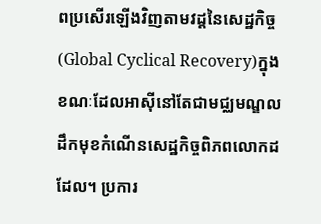ពប្រសើរឡើងវិញតាមវដ្តនៃសេដ្ឋកិច្ច(Global Cyclical Recovery)ក្នុង ខណៈដែលអាស៊ីនៅតែជាមជ្ឈមណ្ឌលដឹកមុខកំណើនសេដ្ឋកិច្ចពិភពលោកដដែល។ ប្រការ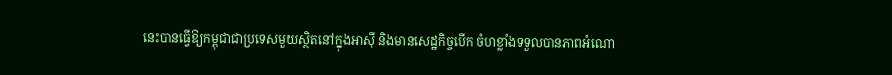នេះបានធ្វើឱ្យកម្ពុជាជាប្រទេសមួយស្ថិតនៅក្នុងអាស៊ី និងមានសេដ្ឋកិច្ចបើក ចំហខ្លាំងទទួលបានភាពអំណោ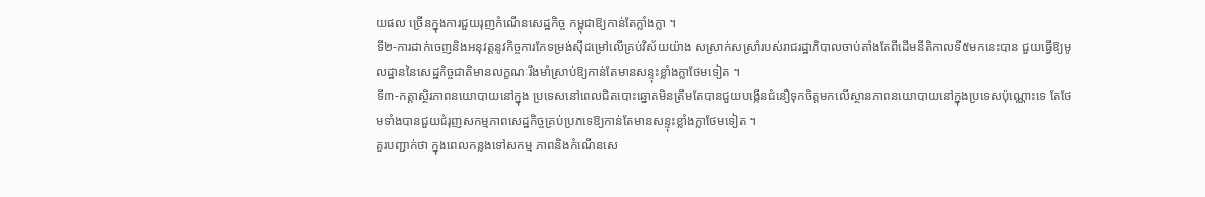យផល ច្រើនក្នុងការជួយរុញកំណើនសេដ្ឋកិច្ច កម្ពុជាឱ្យកាន់តែក្លាំងក្លា ។
ទី២-ការដាក់ចេញនិងអនុវត្តនូវកិច្ចការកែទម្រង់ស៊ីជម្រៅលើគ្រប់វិស័យយ៉ាង សស្រាក់សស្រាំរបស់រាជរដ្ឋាភិបាលចាប់តាំងតែពីដើមនីតិកាលទី៥មកនេះបាន ជួយធ្វើឱ្យមូលដ្ឋាននៃសេដ្ឋកិច្ចជាតិមានលក្ខណៈរឹងមាំស្រាប់ឱ្យកាន់តែមានសន្ទុះខ្លាំងក្លាថែមទៀត ។
ទី៣-កត្តាស្ថិរភាពនយោបាយនៅក្នុង ប្រទេសនៅពេលជិតបោះឆ្នោតមិនត្រឹមតែបានជួយបង្កើនជំនឿទុកចិត្តមកលើស្ថានភាពនយោបាយនៅក្នុងប្រទេសប៉ុណ្ណោះទេ តែថែមទាំងបានជួយជំរុញសកម្មភាពសេដ្ឋកិច្ចគ្រប់ប្រភទេឱ្យកាន់តែមានសន្ទុះខ្លាំងក្លាថែមទៀត ។
គួរបញ្ជាក់ថា ក្នុងពេលកន្លងទៅសកម្ម ភាពនិងកំណើនសេ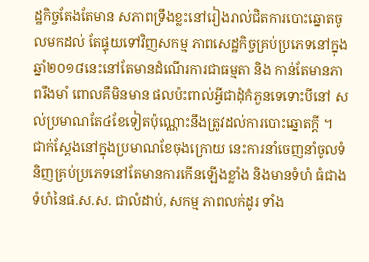ដ្ឋកិច្ចតែងតែមាន សភាពទ្រឹងខ្លះនៅរៀងរាល់ជិតការបោះឆ្នោតចូលមកដល់ តែផ្ទុយទៅវិញសកម្ម ភាពសេដ្ឋកិច្ចគ្រប់ប្រភេទនៅក្នុងឆ្នាំ២០១៨នេះនៅតែមានដំណើរការជាធម្មតា និង កាន់តែមានភាពរឹងមាំ ពោលគឺមិនមាន ផលប៉ះពាល់អ្វីជាដុំកំភួនទេទោះបីនៅ សល់ប្រមាណតែ៤ខែទៀតប៉ុណ្ណោះនឹងត្រូវដល់ការបោះឆ្នោតក្តី ។
ជាក់ស្តែងនៅក្នុងប្រមាណខែចុងក្រោយ នេះការនាំចេញនាំចូលទំនិញគ្រប់ប្រភេទនៅតែមានការកើនឡើងខ្លាំង និងមានទំហំ ធំជាងទំហំនៃផ.ស.ស. ជាលំដាប់, សកម្ម ភាពលក់ដូរ ទាំង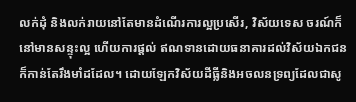លក់ដុំ និងលក់រាយនៅតែមានដំណើរការល្អប្រសើរ, វិស័យទេស ចរណ៍ក៏នៅមានសន្ទុះល្អ ហើយការផ្ដល់ ឥណទានដោយធនាគារដល់វិស័យឯកជនក៏កាន់តែរឹងមាំដដែល។ ដោយឡែកវិស័យដីធ្លីនិងអចលនទ្រព្យដែលជាសូ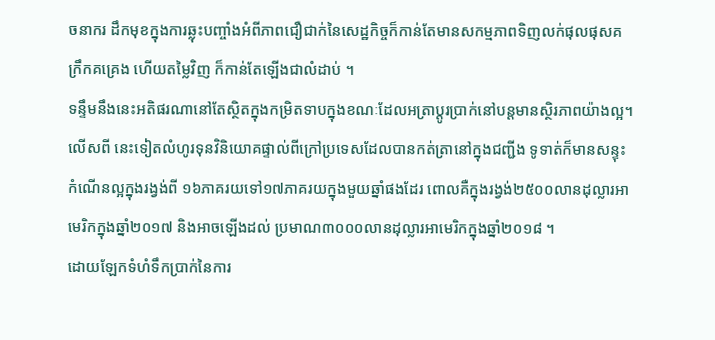ចនាករ ដឹកមុខក្នុងការឆ្លុះបញ្ចាំងអំពីភាពជឿជាក់នៃសេដ្ឋកិច្ចក៏កាន់តែមានសកម្មភាពទិញលក់ផុលផុសគក្រឹកគគ្រេង ហើយតម្លៃវិញ ក៏កាន់តែឡើងជាលំដាប់ ។
ទន្ទឹមនឹងនេះអតិផរណានៅតែស្ថិតក្នុងកម្រិតទាបក្នុងខណៈដែលអត្រាប្តូរប្រាក់នៅបន្តមានស្ថិរភាពយ៉ាងល្អ។ លើសពី នេះទៀតលំហូរទុនវិនិយោគផ្ទាល់ពីក្រៅប្រទេសដែលបានកត់ត្រានៅក្នុងជញ្ជីង ទូទាត់ក៏មានសន្ទុះកំណើនល្អក្នុងរង្វង់ពី ១៦ភាគរយទៅ១៧ភាគរយក្នុងមួយឆ្នាំផងដែរ ពោលគឺក្នុងរង្វង់២៥០០លានដុល្លារអាមេរិកក្នុងឆ្នាំ២០១៧ និងអាចឡើងដល់ ប្រមាណ៣០០០លានដុល្លារអាមេរិកក្នុងឆ្នាំ២០១៨ ។
ដោយឡែកទំហំទឹកប្រាក់នៃការ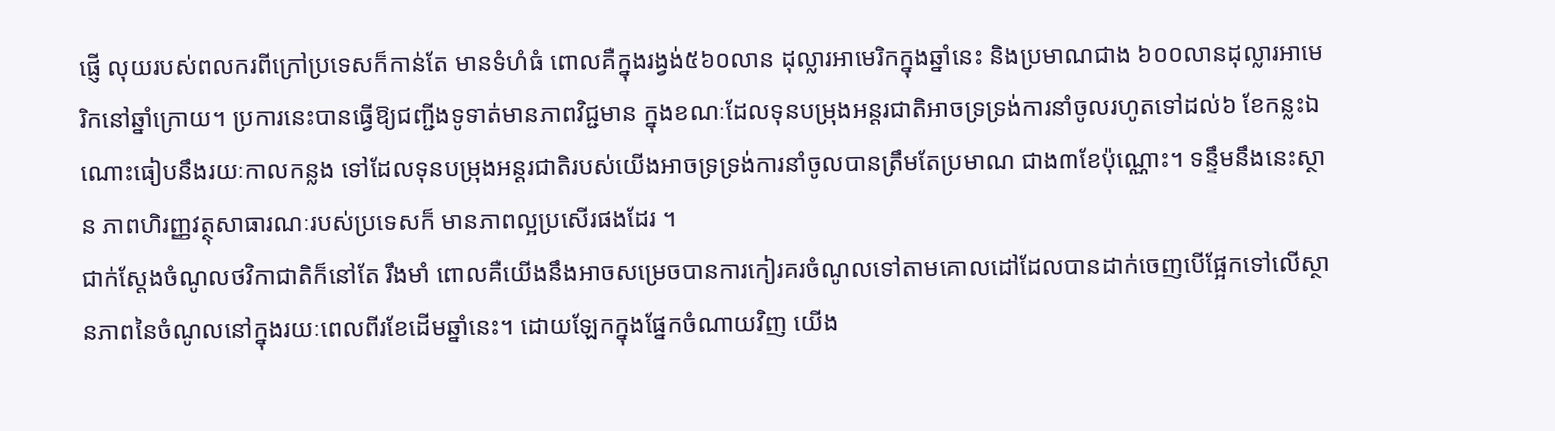ផ្ញើ លុយរបស់ពលករពីក្រៅប្រទេសក៏កាន់តែ មានទំហំធំ ពោលគឺក្នុងរង្វង់៥៦០លាន ដុល្លារអាមេរិកក្នុងឆ្នាំនេះ និងប្រមាណជាង ៦០០លានដុល្លារអាមេរិកនៅឆ្នាំក្រោយ។ ប្រការនេះបានធ្វើឱ្យជញ្ជីងទូទាត់មានភាពវិជ្ជមាន ក្នុងខណៈដែលទុនបម្រុងអន្តរជាតិអាចទ្រទ្រង់ការនាំចូលរហូតទៅដល់៦ ខែកន្លះឯណោះធៀបនឹងរយៈកាលកន្លង ទៅដែលទុនបម្រុងអន្តរជាតិរបស់យើងអាចទ្រទ្រង់ការនាំចូលបានត្រឹមតែប្រមាណ ជាង៣ខែប៉ុណ្ណោះ។ ទន្ទឹមនឹងនេះស្ថាន ភាពហិរញ្ញវត្ថុសាធារណៈរបស់ប្រទេសក៏ មានភាពល្អប្រសើរផងដែរ ។
ជាក់ស្តែងចំណូលថវិកាជាតិក៏នៅតែ រឹងមាំ ពោលគឺយើងនឹងអាចសម្រេចបានការកៀរគរចំណូលទៅតាមគោលដៅដែលបានដាក់ចេញបើផ្អែកទៅលើស្ថានភាពនៃចំណូលនៅក្នុងរយៈពេលពីរខែដើមឆ្នាំនេះ។ ដោយឡែកក្នុងផ្នែកចំណាយវិញ យើង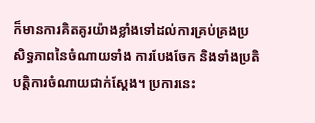ក៏មានការគិតគូរយ៉ាងខ្លាំងទៅដល់ការគ្រប់គ្រងប្រសិទ្ធភាពនៃចំណាយទាំង ការបែងចែក និងទាំងប្រតិបត្តិការចំណាយជាក់ស្តែង។ ប្រការនេះ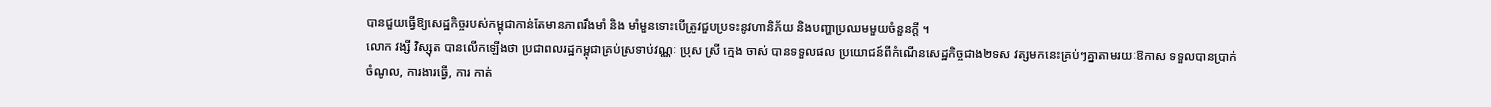បានជួយធ្វើឱ្យសេដ្ឋកិច្ចរបស់កម្ពុជាកាន់តែមានភាពរឹងមាំ និង មាំមួនទោះបើត្រូវជួបប្រទះនូវហានិភ័យ និងបញ្ហាប្រឈមមួយចំនួនក្តី ។
លោក វង្សី វិស្សុត បានលើកឡើងថា ប្រជាពលរដ្ឋកម្ពុជាគ្រប់ស្រទាប់វណ្ណៈ ប្រុស ស្រី ក្មេង ចាស់ បានទទួលផល ប្រយោជន៍ពីកំណើនសេដ្ឋកិច្ចជាង២ទស វត្សមកនេះគ្រប់ៗគ្នាតាមរយៈឱកាស ទទួលបានប្រាក់ចំណូល, ការងារធ្វើ, ការ កាត់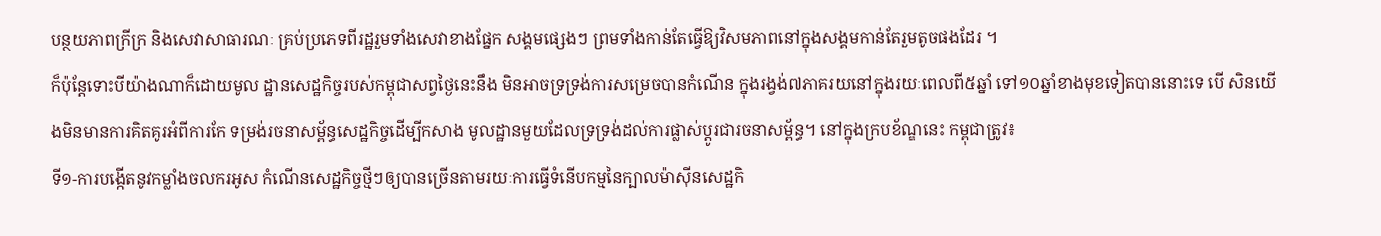បន្ថយភាពក្រីក្រ និងសេវាសាធារណៈ គ្រប់ប្រភេទពីរដ្ឋរួមទាំងសេវាខាងផ្នែក សង្គមផ្សេងៗ ព្រមទាំងកាន់តែធ្វើឱ្យវិសមភាពនៅក្នុងសង្គមកាន់តែរួមតូចផងដែរ ។
ក៏ប៉ុន្តែទោះបីយ៉ាងណាក៏ដោយមូល ដ្ឋានសេដ្ឋកិច្ចរបស់កម្ពុជាសព្វថ្ងៃនេះនឹង មិនអាចទ្រទ្រង់ការសម្រេចបានកំណើន ក្នុងរង្វង់៧ភាគរយនៅក្នុងរយៈពេលពី៥ឆ្នាំ ទៅ១០ឆ្នាំខាងមុខទៀតបាននោះទេ បើ សិនយើងមិនមានការគិតគូរអំពីការកែ ទម្រង់រចនាសម្ព័ន្ធសេដ្ឋកិច្ចដើម្បីកសាង មូលដ្ឋានមួយដែលទ្រទ្រង់ដល់ការផ្លាស់ប្ដូរជារចនាសម្ព័ន្ធ។ នៅក្នុងក្របខ័ណ្ឌនេះ កម្ពុជាត្រូវ៖
ទី១-ការបង្កើតនូវកម្លាំងចលករអូស កំណើនសេដ្ឋកិច្ចថ្មីៗឲ្យបានច្រើនតាមរយៈការធ្វើទំនើបកម្មនៃក្បាលម៉ាស៊ីនសេដ្ឋកិ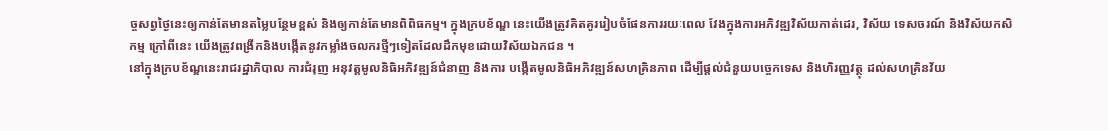ច្ចសព្វថ្ងៃនេះឲ្យកាន់តែមានតម្លៃបន្ថែមខ្ពស់ និងឲ្យកាន់តែមានពិពិធកម្ម។ ក្នុងក្របខ័ណ្ឌ នេះយើងត្រូវគិតគូររៀបចំផែនការរយៈពេល វែងក្នុងការអភិវឌ្ឍវិស័យកាត់ដេរ, វិស័យ ទេសចរណ៍ និងវិស័យកសិកម្ម ក្រៅពីនេះ យើងត្រូវពង្រីកនិងបង្កើតនូវកម្លាំងចលករថ្មីៗទៀតដែលដឹកមុខដោយវិស័យឯកជន ។
នៅក្នុងក្របខ័ណ្ឌនេះរាជរដ្ឋាភិបាល ការជំរុញ អនុវត្តមូលនិធិអភិវឌ្ឍន៍ជំនាញ និងការ បង្កើតមូលនិធិអភិវឌ្ឍន៍សហគ្រិនភាព ដើម្បីផ្តល់ជំនួយបច្ចេកទេស និងហិរញ្ញវត្ថុ ដល់សហគ្រិនវ័យ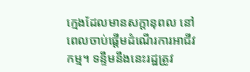ក្មេងដែលមានសក្តានុពល នៅពេលចាប់ផ្តើមដំណើរការអាជីវកម្ម។ ទន្ទឹមនឹងនេះរដ្ឋត្រូវ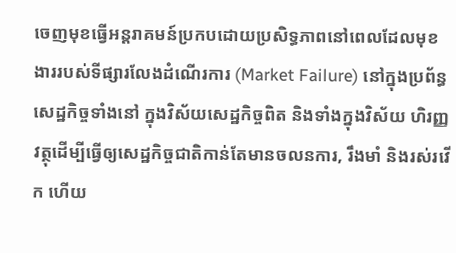ចេញមុខធ្វើអន្តរាគមន៍ប្រកបដោយប្រសិទ្ធភាពនៅពេលដែលមុខងាររបស់ទីផ្សារលែងដំណើរការ (Market Failure) នៅក្នុងប្រព័ន្ធសេដ្ឋកិច្ចទាំងនៅ ក្នុងវិស័យសេដ្ឋកិច្ចពិត និងទាំងក្នុងវិស័យ ហិរញ្ញវត្ថុដើម្បីធ្វើឲ្យសេដ្ឋកិច្ចជាតិកាន់តែមានចលនការ, រឹងមាំ និងរស់រវើក ហើយ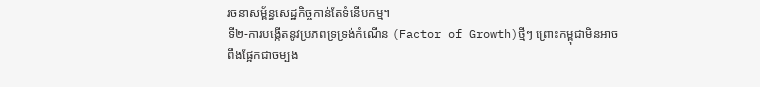រចនាសម្ព័ន្ធសេដ្ឋកិច្ចកាន់តែទំនើបកម្ម។
ទី២-ការបង្កើតនូវប្រភពទ្រទ្រង់កំណើន (Factor of Growth)ថ្មីៗ ព្រោះកម្ពុជាមិនអាចពឹងផ្អែកជាចម្បង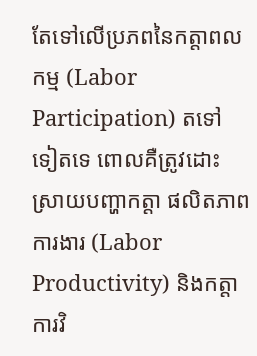តែទៅលើប្រភពនៃកត្តាពលកម្ម (Labor Participation) តទៅ ទៀតទេ ពោលគឺត្រូវដោះស្រាយបញ្ហាកត្តា ផលិតភាពការងារ (Labor Productivity) និងកត្តាការវិ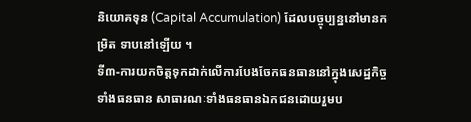និយោគទុន (Capital Accumulation) ដែលបច្ចុប្បន្ននៅមានកម្រិត ទាបនៅឡើយ ។
ទី៣-ការយកចិត្តទុកដាក់លើការបែងចែកធនធាននៅក្នុងសេដ្ឋកិច្ចទាំងធនធាន សាធារណៈទាំងធនធានឯកជនដោយរួមប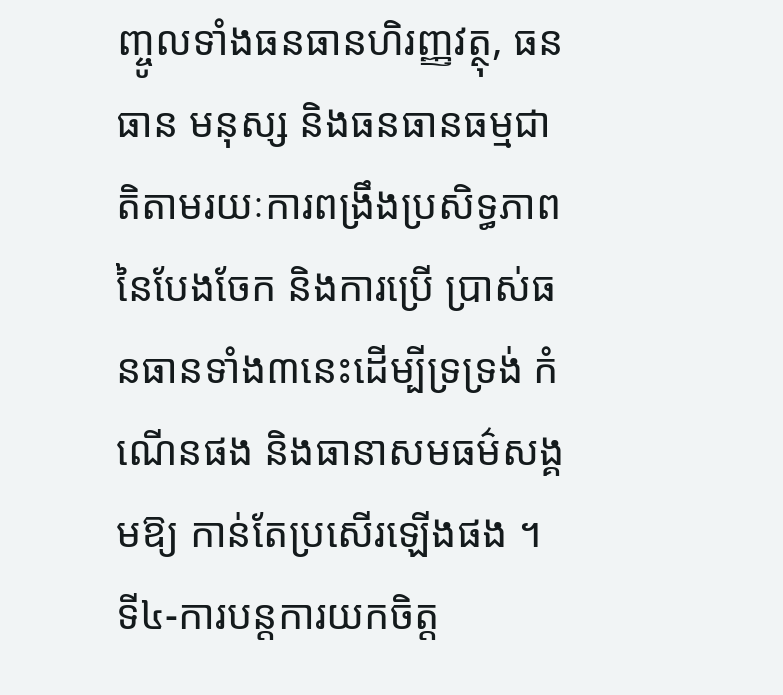ញ្ចូលទាំងធនធានហិរញ្ញវត្ថុ, ធនធាន មនុស្ស និងធនធានធម្មជាតិតាមរយៈការពង្រឹងប្រសិទ្ធភាពនៃបែងចែក និងការប្រើ ប្រាស់ធនធានទាំង៣នេះដើម្បីទ្រទ្រង់ កំណើនផង និងធានាសមធម៌សង្គមឱ្យ កាន់តែប្រសើរឡើងផង ។
ទី៤-ការបន្តការយកចិត្ត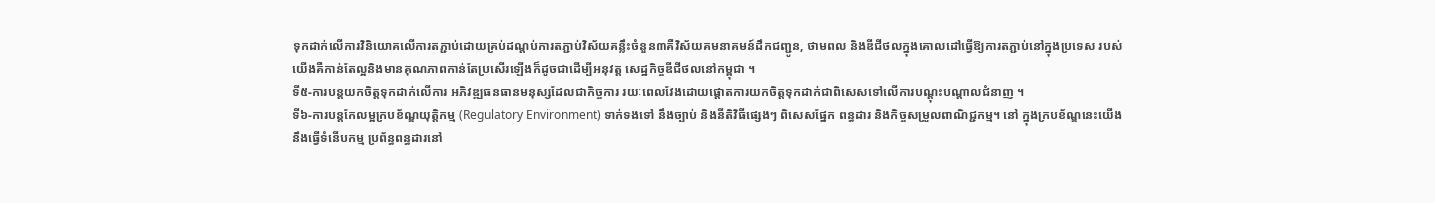ទុកដាក់លើការវិនិយោគលើការតភ្ជាប់ដោយគ្រប់ដណ្តប់ការតភ្ជាប់វិស័យគន្លឹះចំនួន៣គឺវិស័យគមនាគមន៍ដឹកជញ្ជូន, ថាមពល និងឌីជីថលក្នុងគោលដៅធ្វើឱ្យការតភ្ជាប់នៅក្នុងប្រទេស របស់យើងគឺកាន់តែល្អនិងមានគុណភាពកាន់តែប្រសើរឡើងក៏ដូចជាដើម្បីអនុវត្ត សេដ្ឋកិច្ចឌីជីថលនៅកម្ពុជា ។
ទី៥-ការបន្តយកចិត្តទុកដាក់លើការ អភិវឌ្ឍធនធានមនុស្សដែលជាកិច្ចការ រយៈពេលវែងដោយផ្តោតការយកចិត្តទុកដាក់ជាពិសេសទៅលើការបណ្តុះបណ្តាលជំនាញ ។
ទី៦-ការបន្តកែលម្អក្របខ័ណ្ឌយុត្តិកម្ម (Regulatory Environment) ទាក់ទងទៅ នឹងច្បាប់ និងនីតិវិធីផ្សេងៗ ពិសេសផ្នែក ពន្ធដារ និងកិច្ចសម្រួលពាណិជ្ជកម្ម។ នៅ ក្នុងក្របខ័ណ្ឌនេះយើងនឹងធ្វើទំនើបកម្ម ប្រព័ន្ធពន្ធដារនៅ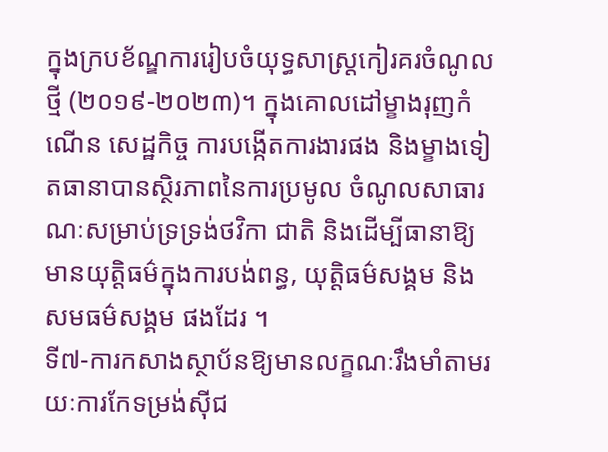ក្នុងក្របខ័ណ្ឌការរៀបចំយុទ្ធសាស្រ្តកៀរគរចំណូលថ្មី (២០១៩-២០២៣)។ ក្នុងគោលដៅម្ខាងរុញកំណើន សេដ្ឋកិច្ច ការបង្កើតការងារផង និងម្ខាងទៀតធានាបានស្ថិរភាពនៃការប្រមូល ចំណូលសាធារណៈសម្រាប់ទ្រទ្រង់ថវិកា ជាតិ និងដើម្បីធានាឱ្យមានយុត្តិធម៌ក្នុងការបង់ពន្ធ, យុត្តិធម៌សង្គម និងសមធម៌សង្គម ផងដែរ ។
ទី៧-ការកសាងស្ថាប័នឱ្យមានលក្ខណៈរឹងមាំតាមរយៈការកែទម្រង់ស៊ីជ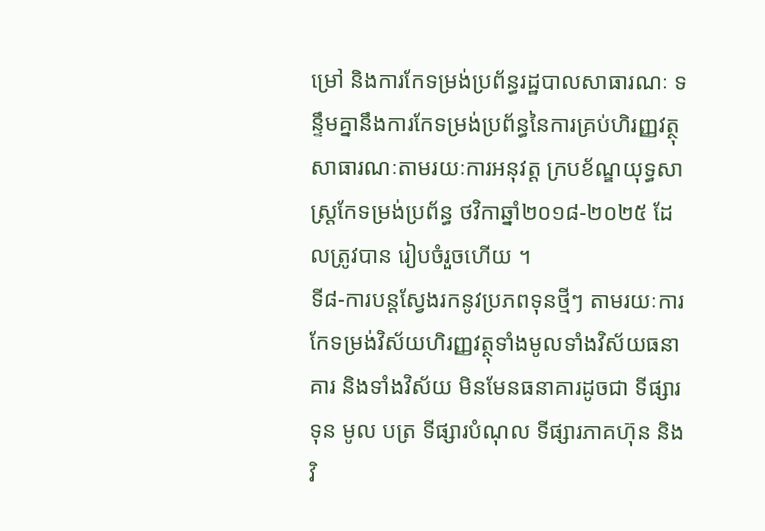ម្រៅ និងការកែទម្រង់ប្រព័ន្ធរដ្ឋបាលសាធារណៈ ទន្ទឹមគ្នានឹងការកែទម្រង់ប្រព័ន្ធនៃការគ្រប់ហិរញ្ញវត្ថុសាធារណៈតាមរយៈការអនុវត្ត ក្របខ័ណ្ឌយុទ្ធសាស្ត្រកែទម្រង់ប្រព័ន្ធ ថវិកាឆ្នាំ២០១៨-២០២៥ ដែលត្រូវបាន រៀបចំរួចហើយ ។
ទី៨-ការបន្តស្វែងរកនូវប្រភពទុនថ្មីៗ តាមរយៈការកែទម្រង់វិស័យហិរញ្ញវត្ថុទាំងមូលទាំងវិស័យធនាគារ និងទាំងវិស័យ មិនមែនធនាគារដូចជា ទីផ្សារទុន មូល បត្រ ទីផ្សារបំណុល ទីផ្សារភាគហ៊ុន និង វិ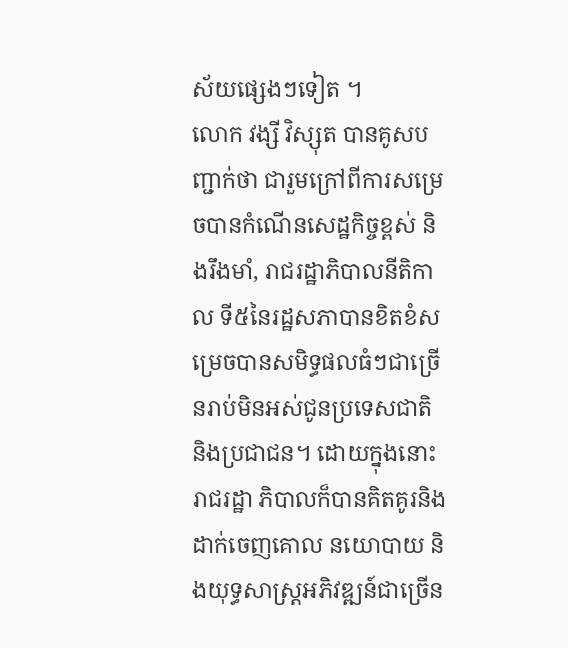ស័យផ្សេងៗទៀត ។
លោក វង្សី វិស្សុត បានគូសបញ្ជាក់ថា ជារួមក្រៅពីការសម្រេចបានកំណើនសេដ្ឋកិច្ចខ្ពស់ និងរឹងមាំ, រាជរដ្ឋាភិបាលនីតិកាល ទី៥នៃរដ្ឋសភាបានខិតខំសម្រេចបានសមិទ្ធផលធំៗជាច្រើនរាប់មិនអស់ជូនប្រទេសជាតិ និងប្រជាជន។ ដោយក្នុងនោះរាជរដ្ឋា ភិបាលក៏បានគិតគូរនិងដាក់ចេញគោល នយោបាយ និងយុទ្ធសាស្រ្តអភិវឌ្ឍន៍ជាច្រើន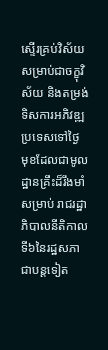ស្ទើរគ្រប់វិស័យសម្រាប់ជាចក្ខុវិស័យ និងតម្រង់ទិសការអភិវឌ្ឍប្រទេសទៅថ្ងៃ មុខដែលជាមូលដ្ឋានគ្រឹះដ៏រឹងមាំសម្រាប់ រាជរដ្ឋាភិបាលនីតិកាលទី៦នៃរដ្ឋសភាជាបន្តទៀត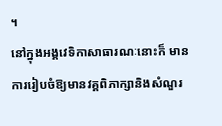។
នៅក្នុងអង្គវេទិកាសាធារណៈនោះក៏ មានការរៀបចំឱ្យមានវគ្គពិភាក្សានិងសំណួរ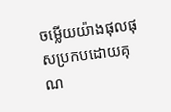ចម្លើយយ៉ាងផុលផុសប្រកបដោយគុណ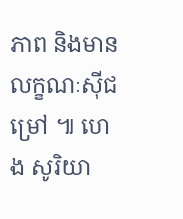ភាព និងមានលក្ខណៈស៊ីជម្រៅ ៕ ហេង សូរិយា